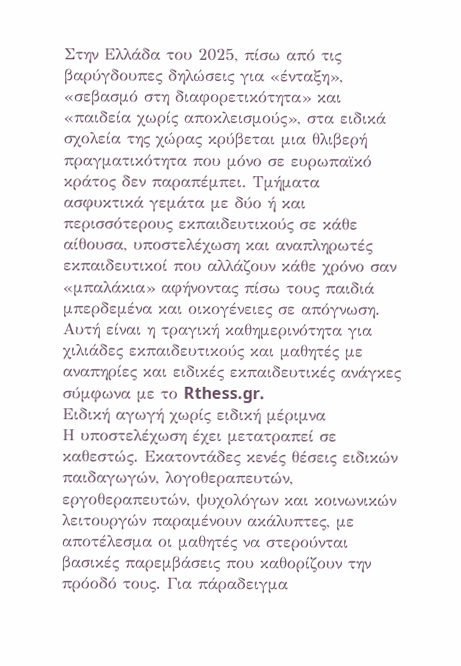Στην Ελλάδα του 2025, πίσω από τις βαρύγδουπες δηλώσεις για «ένταξη», «σεβασμό στη διαφορετικότητα» και «παιδεία χωρίς αποκλεισμούς», στα ειδικά σχολεία της χώρας κρύβεται μια θλιβερή πραγματικότητα που μόνο σε ευρωπαϊκό κράτος δεν παραπέμπει. Τμήματα ασφυκτικά γεμάτα με δύο ή και περισσότερους εκπαιδευτικούς σε κάθε αίθουσα, υποστελέχωση και αναπληρωτές εκπαιδευτικοί που αλλάζουν κάθε χρόνο σαν «μπαλάκια» αφήνοντας πίσω τους παιδιά μπερδεμένα και οικογένειες σε απόγνωση. Αυτή είναι η τραγική καθημερινότητα για χιλιάδες εκπαιδευτικούς και μαθητές με αναπηρίες και ειδικές εκπαιδευτικές ανάγκες σύμφωνα με το Rthess.gr.
Ειδική αγωγή χωρίς ειδική μέριμνα
Η υποστελέχωση έχει μετατραπεί σε καθεστώς. Εκατοντάδες κενές θέσεις ειδικών παιδαγωγών, λογοθεραπευτών, εργοθεραπευτών, ψυχολόγων και κοινωνικών λειτουργών παραμένουν ακάλυπτες, με αποτέλεσμα οι μαθητές να στερούνται βασικές παρεμβάσεις που καθορίζουν την πρόοδό τους. Για πάραδειγμα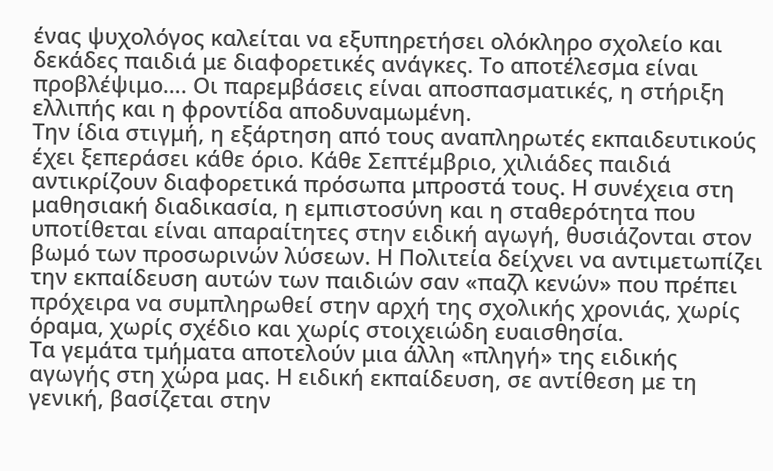ένας ψυχολόγος καλείται να εξυπηρετήσει ολόκληρο σχολείο και δεκάδες παιδιά με διαφορετικές ανάγκες. Το αποτέλεσμα είναι προβλέψιμο…. Οι παρεμβάσεις είναι αποσπασματικές, η στήριξη ελλιπής και η φροντίδα αποδυναμωμένη.
Την ίδια στιγμή, η εξάρτηση από τους αναπληρωτές εκπαιδευτικούς έχει ξεπεράσει κάθε όριο. Κάθε Σεπτέμβριο, χιλιάδες παιδιά αντικρίζουν διαφορετικά πρόσωπα μπροστά τους. Η συνέχεια στη μαθησιακή διαδικασία, η εμπιστοσύνη και η σταθερότητα που υποτίθεται είναι απαραίτητες στην ειδική αγωγή, θυσιάζονται στον βωμό των προσωρινών λύσεων. Η Πολιτεία δείχνει να αντιμετωπίζει την εκπαίδευση αυτών των παιδιών σαν «παζλ κενών» που πρέπει πρόχειρα να συμπληρωθεί στην αρχή της σχολικής χρονιάς, χωρίς όραμα, χωρίς σχέδιο και χωρίς στοιχειώδη ευαισθησία.
Τα γεμάτα τμήματα αποτελούν μια άλλη «πληγή» της ειδικής αγωγής στη χώρα μας. Η ειδική εκπαίδευση, σε αντίθεση με τη γενική, βασίζεται στην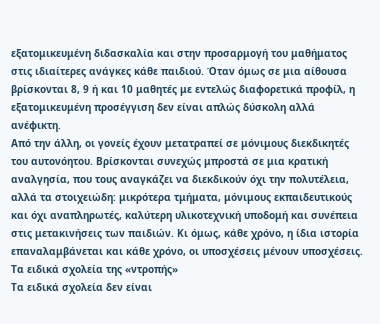εξατομικευμένη διδασκαλία και στην προσαρμογή του μαθήματος στις ιδιαίτερες ανάγκες κάθε παιδιού. Όταν όμως σε μια αίθουσα βρίσκονται 8, 9 ή και 10 μαθητές με εντελώς διαφορετικά προφίλ, η εξατομικευμένη προσέγγιση δεν είναι απλώς δύσκολη αλλά ανέφικτη.
Από την άλλη, οι γονείς έχουν μετατραπεί σε μόνιμους διεκδικητές του αυτονόητου. Βρίσκονται συνεχώς μπροστά σε μια κρατική αναλγησία, που τους αναγκάζει να διεκδικούν όχι την πολυτέλεια, αλλά τα στοιχειώδη: μικρότερα τμήματα, μόνιμους εκπαιδευτικούς και όχι αναπληρωτές, καλύτερη υλικοτεχνική υποδομή και συνέπεια στις μετακινήσεις των παιδιών. Κι όμως, κάθε χρόνο, η ίδια ιστορία επαναλαμβάνεται και κάθε χρόνο, οι υποσχέσεις μένουν υποσχέσεις.
Τα ειδικά σχολεία της «ντροπής»
Τα ειδικά σχολεία δεν είναι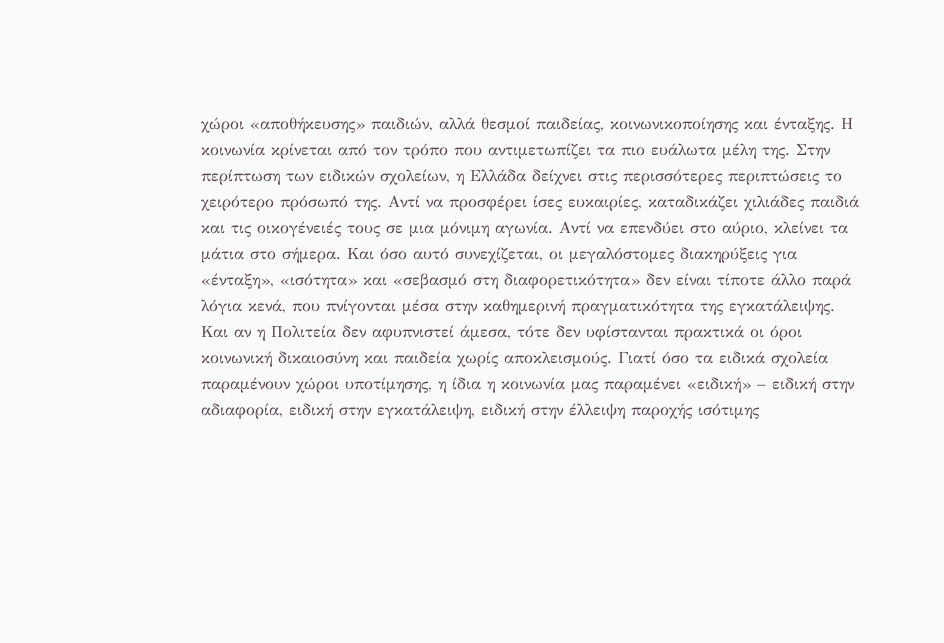χώροι «αποθήκευσης» παιδιών, αλλά θεσμοί παιδείας, κοινωνικοποίησης και ένταξης. Η κοινωνία κρίνεται από τον τρόπο που αντιμετωπίζει τα πιο ευάλωτα μέλη της. Στην περίπτωση των ειδικών σχολείων, η Ελλάδα δείχνει στις περισσότερες περιπτώσεις το χειρότερο πρόσωπό της. Αντί να προσφέρει ίσες ευκαιρίες, καταδικάζει χιλιάδες παιδιά και τις οικογένειές τους σε μια μόνιμη αγωνία. Αντί να επενδύει στο αύριο, κλείνει τα μάτια στο σήμερα. Και όσο αυτό συνεχίζεται, οι μεγαλόστομες διακηρύξεις για «ένταξη», «ισότητα» και «σεβασμό στη διαφορετικότητα» δεν είναι τίποτε άλλο παρά λόγια κενά, που πνίγονται μέσα στην καθημερινή πραγματικότητα της εγκατάλειψης.
Και αν η Πολιτεία δεν αφυπνιστεί άμεσα, τότε δεν υφίστανται πρακτικά οι όροι κοινωνική δικαιοσύνη και παιδεία χωρίς αποκλεισμούς. Γιατί όσο τα ειδικά σχολεία παραμένουν χώροι υποτίμησης, η ίδια η κοινωνία μας παραμένει «ειδική» – ειδική στην αδιαφορία, ειδική στην εγκατάλειψη, ειδική στην έλλειψη παροχής ισότιμης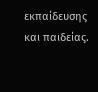εκπαίδευσης και παιδείας.